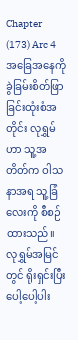Chapter (173) Arc 4
အခြေအနေကို ခွဲခြမ်းစိတ်ဖြာခြင်းထုံးစံအတိုင်း လုရွှမ်ဟာ သူ့အတိတ်က ဝါသနာအရ သူ့ခြံလေးကို စီစဉ်ထားသည်။
လုရွှမ်အမြင်တွင် ရိုးရှင်းပြီး ပေါ့ပေါ့ပါး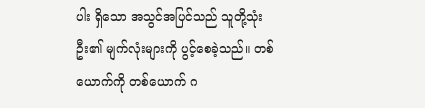ပါး ရှိသော အသွင်အပြင်သည် သူတို့သုံးဦး၏ မျက်လုံးများကို ပွင့်စေခဲ့သည်။ တစ်ယောက်ကို တစ်ယောက် ဂ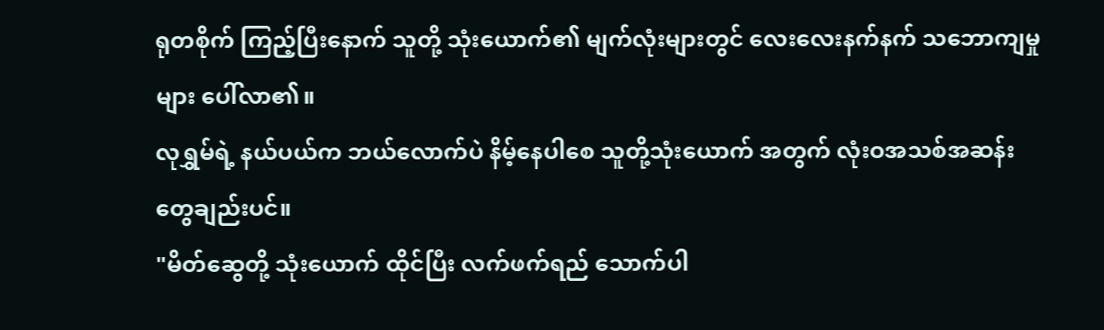ရုတစိုက် ကြည့်ပြီးနောက် သူတို့ သုံးယောက်၏ မျက်လုံးများတွင် လေးလေးနက်နက် သဘောကျမှုများ ပေါ်လာ၏။
လုရွှမ်ရဲ့ နယ်ပယ်က ဘယ်လောက်ပဲ နိမ့်နေပါစေ သူတို့သုံးယောက် အတွက် လုံးဝအသစ်အဆန်းတွေချည်းပင်။
"မိတ်ဆွေတို့ သုံးယောက် ထိုင်ပြီး လက်ဖက်ရည် သောက်ပါ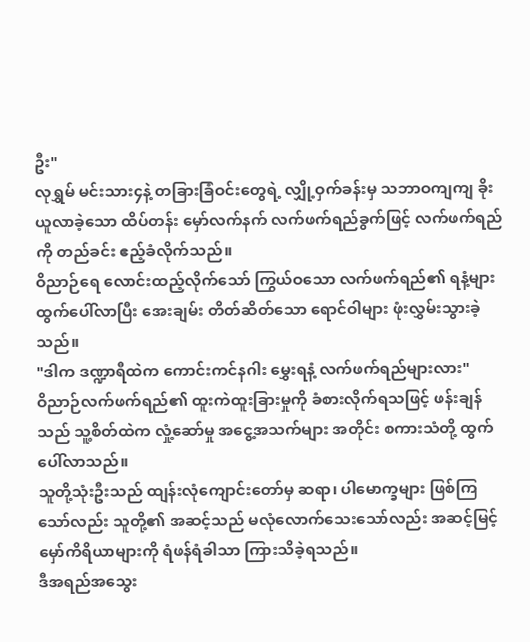ဦး"
လုရွှမ် မင်းသား၄နဲ့ တခြားခြံဝင်းတွေရဲ့ လျှို့ဝှက်ခန်းမှ သဘာဝကျကျ ခိုးယူလာခဲ့သော ထိပ်တန်း မှော်လက်နက် လက်ဖက်ရည်ခွက်ဖြင့် လက်ဖက်ရည်ကို တည်ခင်း ဧည့်ခံလိုက်သည်။
ဝိညာဉ်ရေ လောင်းထည့်လိုက်သော် ကြွယ်ဝသော လက်ဖက်ရည်၏ ရနံ့များ ထွက်ပေါ်လာပြီး အေးချမ်း တိတ်ဆိတ်သော ရောင်ဝါများ ဖုံးလွှမ်းသွားခဲ့သည်။
"ဒါက ဒဏ္ဍာရီထဲက ကောင်းကင်နဂါး မွှေးရနံ့ လက်ဖက်ရည်များလား"
ဝိညာဉ်လက်ဖက်ရည်၏ ထူးကဲထူးခြားမှုကို ခံစားလိုက်ရသဖြင့် ဖန်းချန်သည် သူ့စိတ်ထဲက လှုံ့ဆော်မှု အငွေ့အသက်များ အတိုင်း စကားသံတို့ ထွက်ပေါ်လာသည်။
သူတို့သုံးဦးသည် ထျန်းလုံကျောင်းတော်မှ ဆရာ၊ ပါမောက္ခများ ဖြစ်ကြသော်လည်း သူတို့၏ အဆင့်သည် မလုံလောက်သေးသော်လည်း အဆင့်မြင့် မှော်ကိရိယာများကို ရံဖန်ရံခါသာ ကြားသိခဲ့ရသည်။
ဒီအရည်အသွေး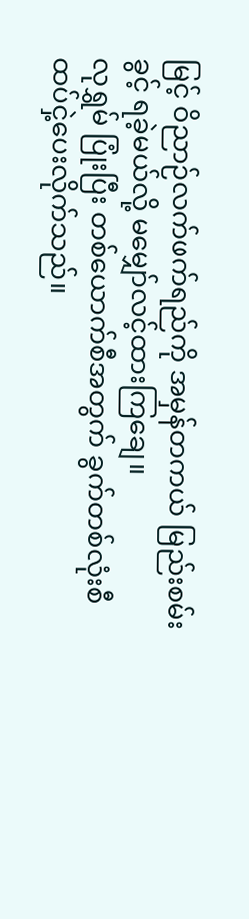မြင့် ဝိညာဉ်လက်ဖက်ရည်ကို အမှန်တကယ် မြည်းစမ်းခွင့် ရခဲ့မယ်လို့ မမျှော်လင့်ထားကြချေ။
လုရွှမ် ပြုံးပြီး တစ်ယောက်စီအတွက် ခွက်တစ်လုံးစီ ထပ်ငှဲ့ပေးလိုက်သည်။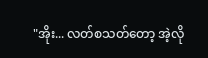"အိုး... လတ်စသတ်တော့ အဲ့လို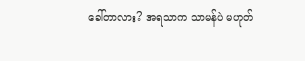ခေါ်တာလား? အရသာက သာမန်ပဲ မဟုတ်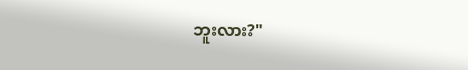ဘူးလား?"